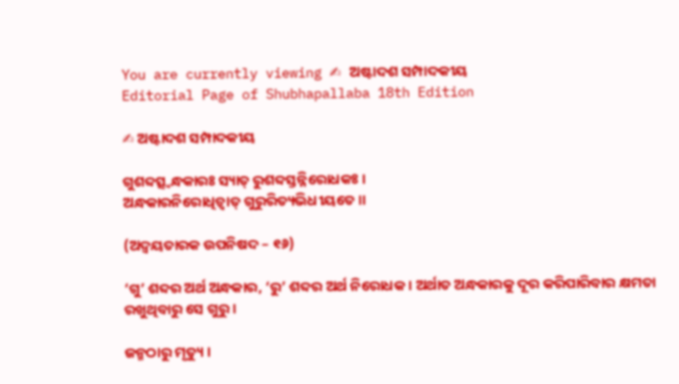You are currently viewing ✍ ଅଷ୍ଟାଦଶ ସମ୍ପାଦକୀୟ
Editorial Page of Shubhapallaba 18th Edition

✍ ଅଷ୍ଟାଦଶ ସମ୍ପାଦକୀୟ

ଗୁଶବ୍ଦତ୍ସ୍ଵନ୍ଧକାରଃ ସ୍ୟାତ୍ ରୁଶବ୍ଦସ୍ତନ୍ନିରୋଧକଃ ।
ଅନ୍ଧକାରନିରୋଧିତ୍ୱାତ୍ ଗୁରୁରିତ୍ୟଭିଧୀୟତେ ॥

(ଅଦ୍ୱୟତାରକ ଉପନିଷଦ – ୧୬)

‘ଗୁ’ ଶବ୍ଦର ଅର୍ଥ ଅନ୍ଧକାର, ‘ରୁ’ ଶବ୍ଦର ଅର୍ଥ ନିରୋଧକ । ଅର୍ଥାତ ଅନ୍ଧକାରକୁ ଦୂର କରିପାରିବାର କ୍ଷମତା ରଖୁଥିବାରୁ ସେ ଗୁରୁ ।

ଜନ୍ମଠାରୁ ମୃତ୍ୟୁ ।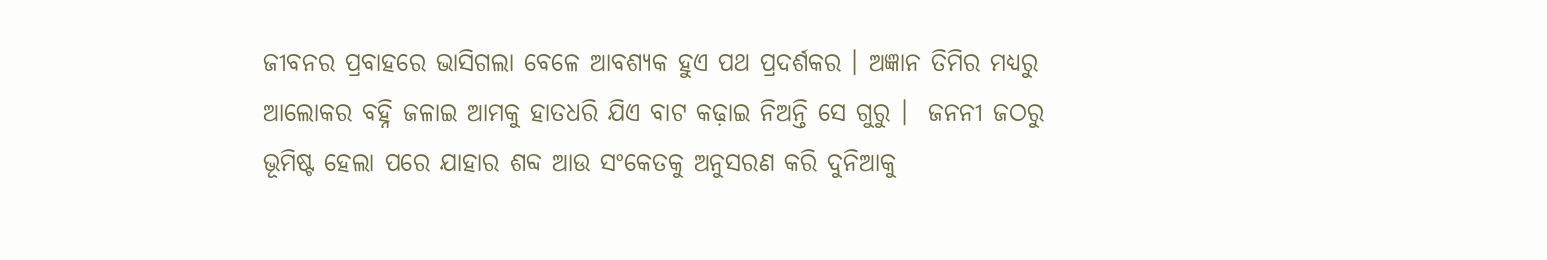ଜୀବନର ପ୍ରବାହରେ ଭାସିଗଲା ବେଳେ ଆବଶ୍ୟକ ହୁଏ ପଥ ପ୍ରଦର୍ଶକର । ଅଜ୍ଞାନ ତିମିର ମଧ୍ୟରୁ ଆଲୋକର ବହ୍ନି ଜଳାଇ ଆମକୁ ହାତଧରି ଯିଏ ବାଟ କଢ଼ାଇ ନିଅନ୍ତି ସେ ଗୁରୁ ।  ଜନନୀ ଜଠରୁ ଭୂମିଷ୍ଟ ହେଲା ପରେ ଯାହାର ଶବ୍ଦ ଆଉ ସଂକେତକୁ ଅନୁସରଣ କରି ଦୁନିଆକୁ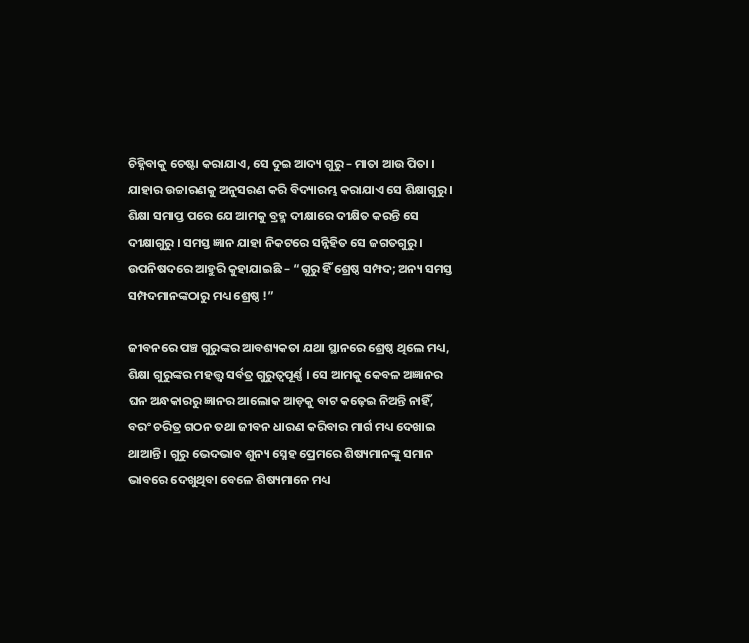ଚିହ୍ନିବାକୁ ଚେଷ୍ଟା କରାଯାଏ, ସେ ଦୁଇ ଆଦ୍ୟ ଗୁରୁ – ମାତା ଆଉ ପିତା । ଯାହାର ଉଚ୍ଚାରଣକୁ ଅନୁସରଣ କରି ବିଦ୍ୟାରମ୍ଭ କରାଯାଏ ସେ ଶିକ୍ଷାଗୁରୁ । ଶିକ୍ଷା ସମାପ୍ତ ପରେ ଯେ ଆମକୁ ବ୍ରହ୍ମ ଦୀକ୍ଷାରେ ଦୀକ୍ଷିତ କରନ୍ତି ସେ ଦୀକ୍ଷାଗୁରୁ । ସମସ୍ତ ଜ୍ଞାନ ଯାହା ନିକଟରେ ସନ୍ନିହିତ ସେ ଜଗତଗୁରୁ । ଉପନିଷଦରେ ଆହୁରି କୁହାଯାଇଛି – “ଗୁରୁ ହିଁ ଶ୍ରେଷ୍ଠ ସମ୍ପଦ; ଅନ୍ୟ ସମସ୍ତ ସମ୍ପଦମାନଙ୍କଠାରୁ ମଧ୍ୟ ଶ୍ରେଷ୍ଠ !”

ଜୀବନରେ ପଞ୍ଚ ଗୁରୁଙ୍କର ଆବଶ୍ୟକତା ଯଥା ସ୍ଥାନରେ ଶ୍ରେଷ୍ଠ ଥିଲେ ମଧ୍ୟ, ଶିକ୍ଷା ଗୁରୁଙ୍କର ମହତ୍ତ୍ୱ ସର୍ବତ୍ର ଗୁରୁତ୍ଵପୂର୍ଣ୍ଣ । ସେ ଆମକୁ କେବଳ ଅଜ୍ଞାନର ଘନ ଅନ୍ଧକାରରୁ ଜ୍ଞାନର ଆଲୋକ ଆଡ଼କୁ ବାଟ କଢ଼େଇ ନିଅନ୍ତି ନାହିଁ, ବରଂ ଚରିତ୍ର ଗଠନ ତଥା ଜୀବନ ଧାରଣ କରିବାର ମାର୍ଗ ମଧ୍ୟ ଦେଖାଇ ଥାଆନ୍ତି । ଗୁରୁ ଭେଦଭାବ ଶୁନ୍ୟ ସ୍ନେହ ପ୍ରେମରେ ଶିଷ୍ୟମାନଙ୍କୁ ସମାନ ଭାବରେ ଦେଖୁଥିବା ବେଳେ ଶିଷ୍ୟମାନେ ମଧ୍ୟ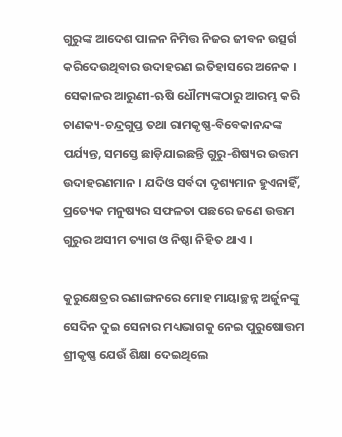ଗୁରୁଙ୍କ ଆଦେଶ ପାଳନ ନିମିତ୍ତ ନିଜର ଜୀବନ ଉତ୍ସର୍ଗ କରିଦେଉଥିବାର ଉଦାହରଣ ଇତିହାସରେ ଅନେକ । ସେକାଳର ଆରୁଣୀ-ଋଷି ଧୌମ୍ୟଙ୍କଠାରୁ ଆରମ୍ଭ କରି ଚାଣକ୍ୟ-ଚନ୍ଦ୍ରଗୁପ୍ତ ତଥା ରାମକୃଷ୍ଣ-ବିବେକାନନ୍ଦଙ୍କ ପର୍ଯ୍ୟନ୍ତ, ସମସ୍ତେ ଛାଡ଼ିଯାଇଛନ୍ତି ଗୁରୁ-ଶିଷ୍ୟର ଉତ୍ତମ ଉଦାହରଣମାନ । ଯଦିଓ ସର୍ବଦା ଦୃଶ୍ୟମାନ ହୁଏନାହିଁ, ପ୍ରତ୍ୟେକ ମନୁଷ୍ୟର ସଫଳତା ପଛରେ ଜଣେ ଉତ୍ତମ ଗୁରୁର ଅସୀମ ତ୍ୟାଗ ଓ ନିଷ୍ଠା ନିହିତ ଥାଏ ।

କୁରୁକ୍ଷେତ୍ରର ରଣାଙ୍ଗନରେ ମୋହ ମାୟାଚ୍ଛନ୍ନ ଅର୍ଜୁନଙ୍କୁ ସେଦିନ ଦୁଇ ସେନାର ମଧ୍ୟଭାଗକୁ ନେଇ ପୁରୁଷୋତ୍ତମ ଶ୍ରୀକୃଷ୍ଣ ଯେଉଁ ଶିକ୍ଷା ଦେଇଥିଲେ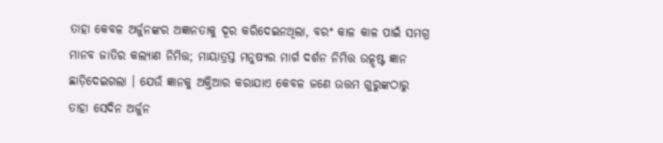ତାହା କେବଳ ଅର୍ଜୁନଙ୍କର ଅଜ୍ଞାନତାକୁ ଦୂର କରିଦେଇନଥିଲା, ବରଂ କାଳ କାଳ ପାଇଁ ସମଗ୍ର ମାନବ ଜାତିର କଲ୍ୟାଣ ନିମିତ୍ତ; ମାୟାତ୍ରସ୍ତ ମନୁଷ୍ୟର ମାର୍ଗ ଦର୍ଶନ ନିମିତ୍ତ ଉତ୍କୃଷ୍ଟ ଜ୍ଞାନ ଛାଡ଼ିଦେଇଗଲା । ଯେଉଁ ଜ୍ଞାନକୁ ଅକ୍ତିଆର କରାଯାଏ କେବଳ ଜଣେ ଉତ୍ତମ ଗୁରୁଙ୍କଠାରୁ ତାହା ସେଦିନ ଅର୍ଜୁନ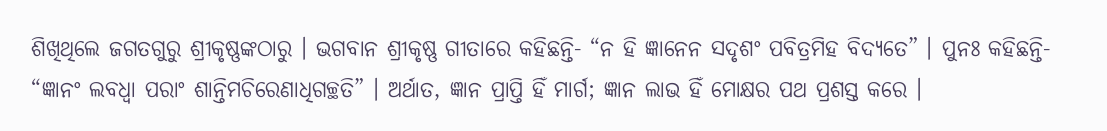ଶିଖିଥିଲେ ଜଗତଗୁରୁ ଶ୍ରୀକୃଷ୍ଣଙ୍କଠାରୁ । ଭଗବାନ ଶ୍ରୀକୃଷ୍ଣ ଗୀତାରେ କହିଛନ୍ତି- “ନ ହି ଜ୍ଞାନେନ ସଦୃଶଂ ପବିତ୍ରମିହ ବିଦ୍ୟତେ” । ପୁନଃ କହିଛନ୍ତି- “ଜ୍ଞାନଂ ଲବଧ୍ୱା ପରାଂ ଶାନ୍ତିମଚିରେଣାଧିଗଚ୍ଛତି” । ଅର୍ଥାତ, ଜ୍ଞାନ ପ୍ରାପ୍ତି ହିଁ ମାର୍ଗ; ଜ୍ଞାନ ଲାଭ ହିଁ ମୋକ୍ଷର ପଥ ପ୍ରଶସ୍ତ କରେ ।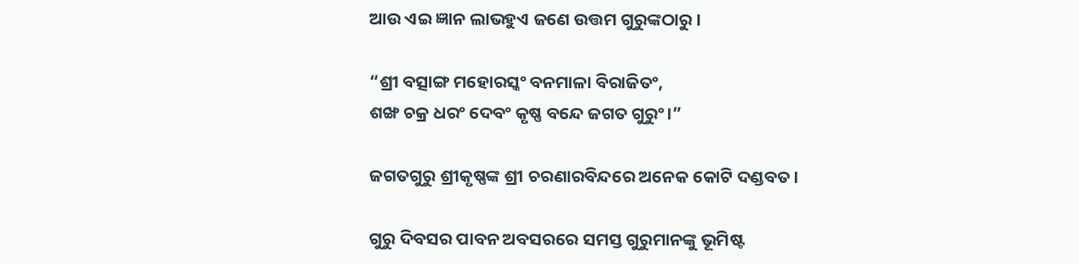ଆଉ ଏଇ ଜ୍ଞାନ ଲାଭହୁଏ ଜଣେ ଉତ୍ତମ ଗୁରୁଙ୍କଠାରୁ ।

“ଶ୍ରୀ ବତ୍ସାଙ୍ଗ ମହୋରସ୍କଂ ବନମାଳା ବିରାଜିତଂ,
ଶଙ୍ଖ ଚକ୍ର ଧରଂ ଦେବଂ କୃଷ୍ଣ ବନ୍ଦେ ଜଗତ ଗୁରୁଂ ।”

ଜଗତଗୁରୁ ଶ୍ରୀକୃଷ୍ଣଙ୍କ ଶ୍ରୀ ଚରଣାରବିନ୍ଦରେ ଅନେକ କୋଟି ଦଣ୍ଡବତ ।

ଗୁରୁ ଦିବସର ପାବନ ଅବସରରେ ସମସ୍ତ ଗୁରୁମାନଙ୍କୁ ଭୂମିଷ୍ଟ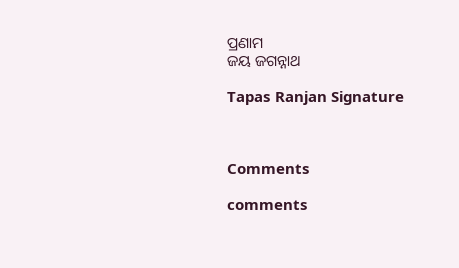ପ୍ରଣାମ
ଜୟ ଜଗନ୍ନାଥ

Tapas Ranjan Signature



Comments

comments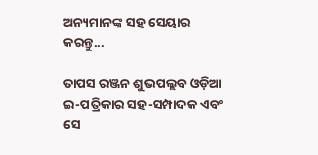ଅନ୍ୟମାନଙ୍କ ସହ ସେୟାର କରନ୍ତୁ...

ତାପସ ରଞ୍ଜନ ଶୁଭପଲ୍ଲବ ଓଡ଼ିଆ ଇ-ପତ୍ରିକାର ସହ-ସମ୍ପାଦକ ଏବଂ ସେ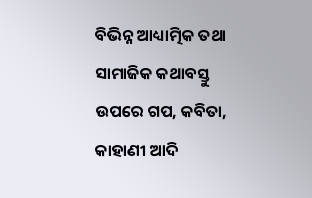ବିଭିନ୍ନ ଆଧ୍ୟାତ୍ମିକ ତଥା ସାମାଜିକ କଥାବସ୍ତୁ ଉପରେ ଗପ, କବିତା, କାହାଣୀ ଆଦି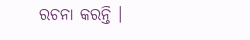ରଚନା କରନ୍ତି ।